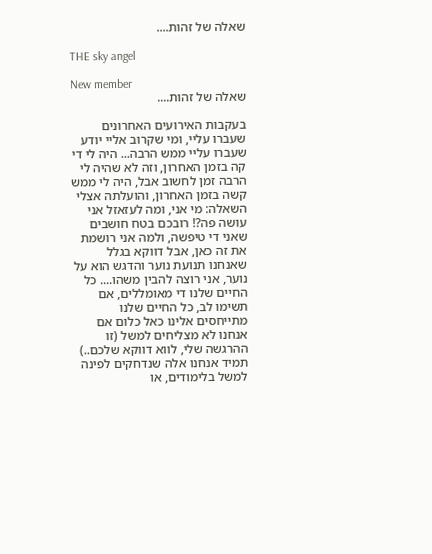שאלה של זהות....

THE sky angel

New member
שאלה של זהות....

בעקבות האירועים האחרונים שעברו עליי, ומי שקרוב אליי יודע שעברו עליי ממש הרבה... היה לי די קה בזמן האחרון, וזה לא שהיה לי הרבה זמן לחשוב אבל, היה לי ממש קשה בזמן האחרון, והועלתה אצלי השאלה: מי אני, ומה לעזאזל אני עושה פה?! רובכם בטח חושבים שאני די טיפשה, ולמה אני רושמת את זה כאן, אבל דווקא בגלל שאנחנו תנועת נוער והדגש הוא על נוער, אני רוצה להבין משהו.... כל החיים שלנו די מאומללים, אם תשימו לב, כל החיים שלנו מתייחסים אלינו כאל כלום אם אנחנו לא מצליחים למשל (זו ההרגשה שלי, לווא דווקא שלכם..) תמיד אנחנו אלה שנדחקים לפינה למשל בלימודים, או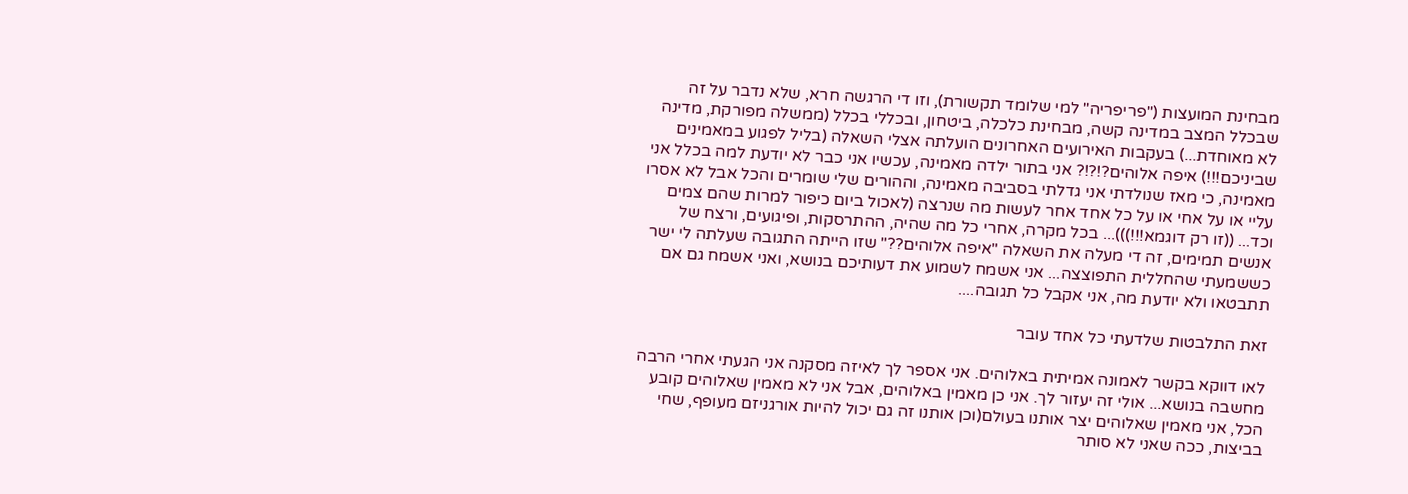מבחינת המועצות ("פריפריה" למי שלומד תקשורת), וזו די הרגשה חרא, שלא נדבר על זה שבכלל המצב במדינה קשה, מבחינת כלכלה, ביטחון, ובכללי בכלל (ממשלה מפורקת, מדינה לא מאוחדת...) בעקבות האירועים האחרונים הועלתה אצלי השאלה (בליל לפגוע במאמינים שביניכם!!!) איפה אלוהים?!?!? אני בתור ילדה מאמינה, עכשיו אני כבר לא יודעת למה בכלל אני מאמינה, כי מאז שנולדתי אני גדלתי בסביבה מאמינה, וההורים שלי שומרים והכל אבל לא אסרו עליי או על אחי או על כל אחד אחר לעשות מה שנרצה (לאכול ביום כיפור למרות שהם צמים וכד... ((זו רק דוגמא!!!)))... בכל מקרה, אחרי כל מה שהיה, ההתרסקות, ופיגועים, ורצח של אנשים תמימים, זה די מעלה את השאלה "איפה אלוהים??" שזו הייתה התגובה שעלתה לי ישר כששמעתי שהחללית התפוצצה... אני אשמח לשמוע את דעותיכם בנושא, ואני אשמח גם אם תתבטאו ולא יודעת מה, אני אקבל כל תגובה....

זאת התלבטות שלדעתי כל אחד עובר

לאו דווקא בקשר לאמונה אמיתית באלוהים. אני אספר לך לאיזה מסקנה אני הגעתי אחרי הרבה מחשבה בנושא... אולי זה יעזור לך. אני כן מאמין באלוהים, אבל אני לא מאמין שאלוהים קובע הכל, אני מאמין שאלוהים יצר אותנו בעולם(וכן אותנו זה גם יכול להיות אורגניזם מעופף, שחי בביצות, ככה שאני לא סותר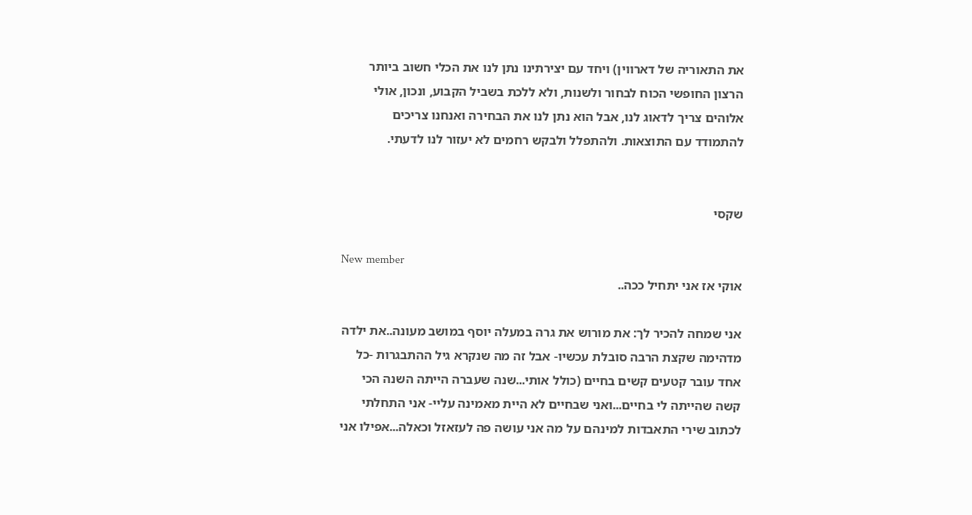את התאוריה של דארווין) ויחד עם יצירתינו נתן לנו את הכלי חשוב ביותר הרצון החופשי הכוח לבחור ולשנות, ולא ללכת בשביל הקבוע, ונכון, אולי אלוהים צריך לדאוג לנו, אבל הוא נתן לנו את הבחירה ואנחנו צריכים להתמודד עם התוצאות. ולהתפלל ולבקש רחמים לא יעזור לנו לדעתי.


שקסי

New member
אוקי אז אני יתחיל ככה..

אני שמחה להכיר לך: את מורוש את גרה במעלה יוסף במושב מעונה..את ילדה מדהימה שקצת הרבה סובלת עכשיו- אבל זה מה שנקרא גיל ההתבגרות -כל אחד עובר קטעים קשים בחיים (כולל אותי...שנה שעברה הייתה השנה הכי קשה שהייתה לי בחיים...ואני שבחיים לא היית מאמינה עליי- אני התחלתי לכתוב שירי התאבדות למינהם על מה אני עושה פה לעזאזל וכאלה...אפילו אני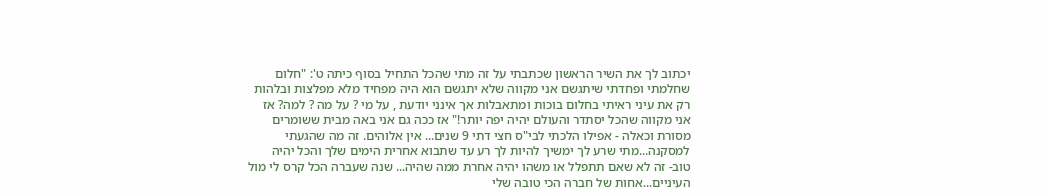יכתוב לך את השיר הראשון שכתבתי על זה מתי שהכל התחיל בסוף כיתה ט': "חלום שחלמתי ופחדתי שיתגשם אני מקווה שלא יתגשם הוא היה מפחיד מלא מפלצות ובלהות רק את עיני ראיתי בחלום בוכות ומתאבלות אך אינני יודעת , על מי ? על מה ? למה? אז אני מקווה שהכל יסתדר והעולם יהיה יפה יותר!" אז ככה גם אני באה מבית ששומרים מסורת וכאלה - אפילו הלכתי לבי"ס חצי דתי 9 שנים... אין אלוהים. זה מה שהגעתי למסקנה...מתי שרע לך ימשיך להיות לך רע עד שתבוא אחרית הימים שלך והכל יהיה טוב- זה לא שאם תתפלל או משהו יהיה אחרת ממה שהיה... שנה שעברה הכל קרס לי מול העיניים...אחות של חברה הכי טובה שלי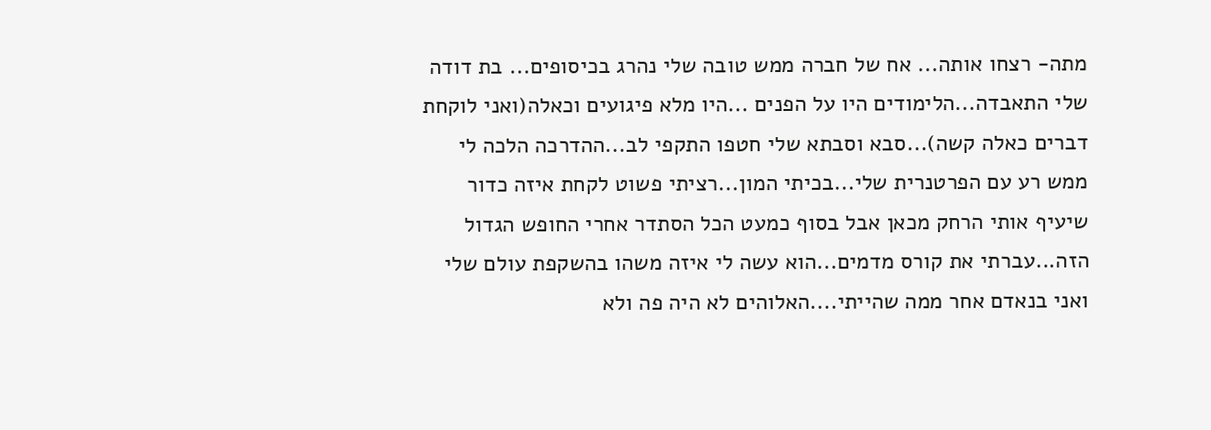מתה- רצחו אותה... אח של חברה ממש טובה שלי נהרג בכיסופים... בת דודה שלי התאבדה...הלימודים היו על הפנים ...היו מלא פיגועים וכאלה(ואני לוקחת דברים כאלה קשה)...סבא וסבתא שלי חטפו התקפי לב...ההדרכה הלכה לי ממש רע עם הפרטנרית שלי...בכיתי המון...רציתי פשוט לקחת איזה כדור שיעיף אותי הרחק מכאן אבל בסוף כמעט הכל הסתדר אחרי החופש הגדול הזה...עברתי את קורס מדמים...הוא עשה לי איזה משהו בהשקפת עולם שלי ואני בנאדם אחר ממה שהייתי....האלוהים לא היה פה ולא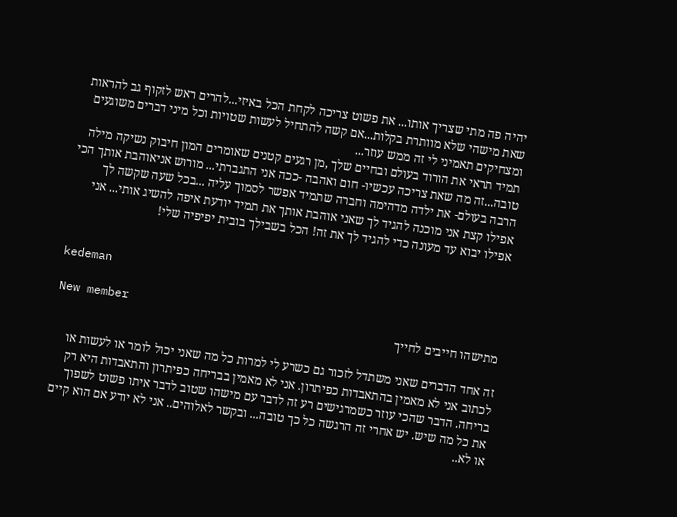יהיה פה מתי שצריך אותו... את פשוט צריכה לקחת הכל באיזי...להרים ראש לזקוף גב להראות שאת מישהי שלא מוותרת בקלות...אם קשה להתחיל לעשות שטויות וכל מיני דברים משוגעים ומצחיקים תאמיני לי זה ממש עוזר...
תמיד תראי את הורוד בעולם ובחיים שלך ,מן רגעים קטנים שאומרים המון חיבוק נשיקה מילה טובה...זה מה שאת צריכה עכשיו- חום ואהבה -ככה אני התגברתי... מורוש אניאוהבת אותך הכי הרבה בעולם- את ילדה מדהימה וחברה שתמיד אפשר לסמוך עליה ...בכל שעה שקשה לך אפילו קצת אני מוכנה להגיד לך שאני אוהבת אותך את תמיד יודעת איפה להשיג אותי... אני אפילו יבוא עד מעונה כדי להגיד לך את זה! הכל בשבילך בובית יפיפיה שלי!


kedeman

New member
מתישהו חייבים לחייך

זה אחד הדברים שאני משתדל לזכור גם כשרע לי למרות כל מה שאני יכול לומר או לעשות או לכתוב אני לא מאמין בהתאבדות כפיתרון. אני לא מאמין בבריחה כפיתרון והתאבדות היא רק בריחה. הדבר שהכי עוזר כשמרגישים רע זה לדבר עם מישהו שטוב לדבר איתו פשוט לשפוך את כל מה שיש. יש אחרי זה הרגשה כל כך טובה... ובקשר לאלוהים.. אני לא יודע אם הוא קיים או לא..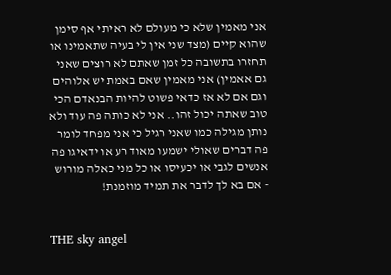אני מאמין שלא כי מעולם לא ראיתי אף סימן שהוא קיים (מצד שני אין לי בעיה שתאמינו או תחזרו בתשובה כל זמן שאתם לא רוצים שאני גם אאמין) אני מאמין שאם באמת יש אלוהים וגם אם לא אז כדאי פשוט להיות הבנאדם הכי טוב שאתה יכול זהו.. אני לא כותה פה עוד ולא נותן מגילה כמו שאני רגיל כי אני מפחד לומר פה דברים שאולי ישמעו מאוד רע או ידאיגו פה אנשים לגבי או יכעיסו או כל מני כאלה מורוש - אם בא לך לדבר את תמיד מוזמנת!


THE sky angel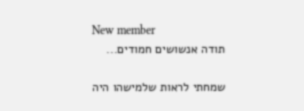New member
תודה אנשושים חמודים...

שמחתי לראות שלמישהו היה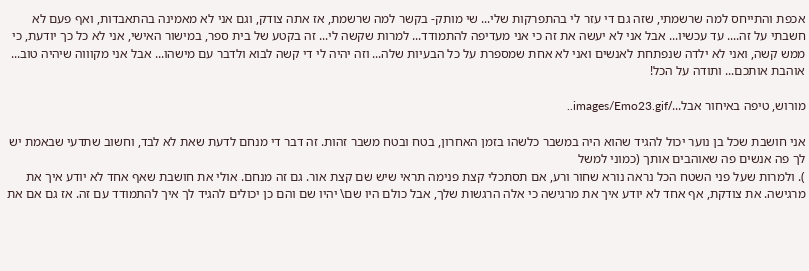אכפת והתייחס למה שרשמתי, שזה גם די עזר לי בהתפרקות שלי... שי מותק- בקשר למה שרשמת, אז אתה צודק, וגם אני לא מאמינה בהתאבדות, ואף פעם לא חשבתי על זה.... עד עכשיו... אבל אני לא יעשה את זה כי אני מעדיפה להתמודד... למרות שקשה לי... זה בקטע של בית ספר, במישור האישי, אני לא כל כך יודעת, כי ממש קשה, ואני לא ילדה שנפתחת לאנשים ואני לא אחת שמספרת על כל הבעיות שלה... וזה יהיה לי די קשה לבוא ולדבר עם מישהו... אבל אני מקוווה שיהיה טוב... אוהבת אותכם... ותודה על הכל!

מורוש, טיפה באיחור אבל.../images/Emo23.gif..

אני חושבת שכל בן נוער יכול להגיד שהוא היה במשבר כלשהו בזמן האחרון, בטח ובטח משבר זהות. זה דבר די מנחם לדעת שאת לא לבד, וחשוב שתדעי שבאמת יש לך פה אנשים פה שאוהבים אותך (כמוני למשל
). ולמרות שעל פני השטח הכל נראה נורא שחור ורע, אם תסתכלי קצת פנימה תראי שיש שם קצת אור. גם זה מנחם. אולי את חושבת שאף אחד לא יודע איך את מרגישה. את צודקת, אף אחד לא יודע איך את מרגישה כי אלה הרגשות שלך, אבל כולם היו שם\ יהיו שם והם כן יכולים להגיד לך איך להתמודד עם זה. אז גם אם את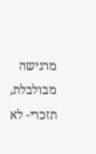מרגישה מבולבלת, תזכרי- לא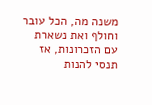משנה מה, הכל עובר וחולף ואת נשארת עם הזכרונות, אז תנסי להנות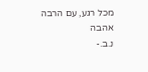מכל רגע, עם הרבה אהבה
נ.ב.-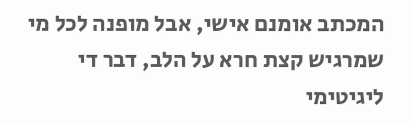המכתב אומנם אישי, אבל מופנה לכל מי שמרגיש קצת חרא על הלב, דבר די ליגיטימי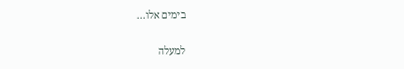בימים אלו...

למעלה